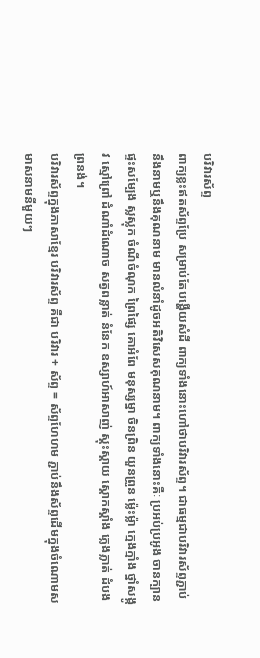បរិវារស័ព្ទ
ពាក្យខ្លះឥតស័ព្ទប្រែ សម្រាប់តែបង្ហើយសំដី ពាក្យទាំងនោះហៅថាបរិវារស័ព្ទ។ ជាធម្មជាបរិវារស័ព្ទភ្ជាប់នឹងនាមឬនឹងគុណនាម មានលំនាំដូចអតិវិសេសគុណនាម។ ពាក្យទាំងនោះគឺៈ ប្រអប់ប្រអូង ចានក្បាន ផ្ទះសម្បែង ស្លស្លុក ចំណីចំណុក ព្រៃផ្សៃ គោអំពែ មនុស្សម្នា ចិនព្រិន យួនព្រួន ម្ល៉េះម្ល៉ា ក្មេងក្មាំង ថ្នាំសង្កូវ ស្មៅព្រៅ ដំណាំដំណោច សត្វពន្លាត់ នំនែក ឧស្សាហ៍អាសាញ់ ស្គុះស្គាយ ស្គោកស្គាំង ភ្លេងភ្លាត់ ដំបងព្រនង់។
បរិវារស័ព្ទក្នុងភាសាខ្មែរ បរិវារស័ព្ទ គឺជា បរិវារ + ស័ព្ទ = ស័ព្ទហែហម ភ្ជាប់នឹងស័ព្ទដើមក្នុងចំណោមសមាសនាមនីមួយៗ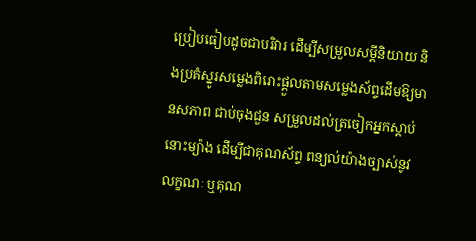ប្រៀបធៀបដូចជាបរិវារ ដើម្បីសម្រួលសម្ដីនិយាយ និងប្រគំស្នូរសម្លេងពិរោះផ្ដួលតាមសម្លេងស័ព្ទដើមឱ្យមានសភាព ជាប់ចុងជួន សម្រួលដល់ត្រចៀកអ្នកស្ដាប់នោះម្យ៉ាង ដើម្បីជាគុណស័ព្ទ ពន្យល់យ៉ាងច្បាស់នូវលក្ខណៈ ឬគុណ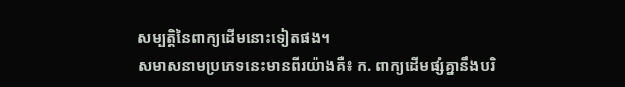សម្បត្តិនៃពាក្យដើមនោះទៀតផង។
សមាសនាមប្រភេទនេះមានពីរយ៉ាងគឺ៖ ក. ពាក្យដើមផ្សំគ្នានឹងបរិ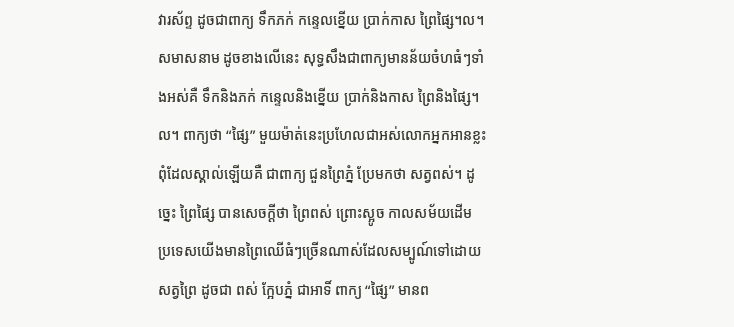វារស័ព្ទ ដូចជាពាក្យ ទឹកភក់ កន្ទេលខ្នើយ ប្រាក់កាស ព្រៃផ្សៃ។ល។ សមាសនាម ដូចខាងលើនេះ សុទ្ធសឹងជាពាក្យមានន័យចំហធំៗទាំងអស់គឺ ទឹកនិងភក់ កន្ទេលនិងខ្នើយ ប្រាក់និងកាស ព្រៃនិងផ្សៃ។ល។ ពាក្យថា “ផ្សៃ” មួយម៉ាត់នេះប្រហែលជាអស់លោកអ្នកអានខ្លះពុំដែលស្គាល់ឡើយគឺ ជាពាក្យ ជួនព្រៃភ្នំ ប្រែមកថា សត្វពស់។ ដូច្នេះ ព្រៃផ្សៃ បានសេចក្ដីថា ព្រៃពស់ ព្រោះស្អូច កាលសម័យដើម ប្រទេសយើងមានព្រៃឈើធំៗច្រើនណាស់ដែលសម្បូណ៍ទៅដោយសត្វព្រៃ ដូចជា ពស់ ក្អែបភ្នំ ជាអាទិ៍ ពាក្យ “ផ្សៃ” មានព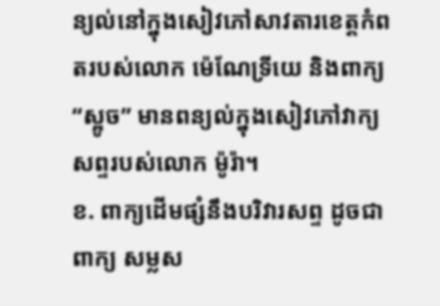ន្យល់នៅក្នុងសៀវភៅសាវតារខេត្តកំពតរបស់លោក ម៉េណែទ្រីយេ និងពាក្យ “ស្អូច” មានពន្យល់ក្នុងសៀវភៅវាក្យសព្ទរបស់លោក ម៉ូរ៉ា។
ខ. ពាក្យដើមផ្សំនឹងបរិវារសព្ទ ដូចជាពាក្យ សម្លស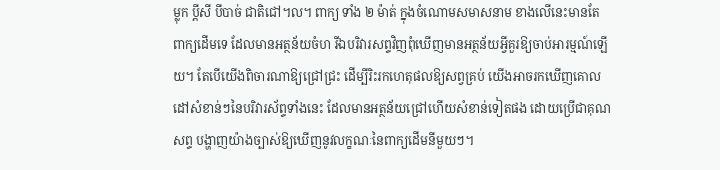ម្លុក ប្ដីសី បីបាច់ ជាតិជៅ។ល។ ពាក្យ ទាំង ២ ម៉ាត់ ក្នុងចំណោមសមាសនាម ខាងលើនេះមានតែពាក្យដើមទេ ដែលមានអត្ថន័យចំហ រីឯបរិវារសព្ទវិញពុំឃើញមានអត្ថន័យអ្វីគួរឱ្យចាប់អារម្មណ៍ឡើយ។ តែបើយើងពិចារណាឱ្យជ្រៅជ្រះ ដើម្បីរិះរកហេតុផលឱ្យសព្វគ្រប់ យើងអាចរកឃើញគោលដៅសំខាន់ៗនៃបរិវារស័ព្ទទាំងនេះ ដែលមានអត្ថន័យជ្រៅហើយសំខាន់ទៀតផង ដោយប្រើជាគុណសព្ទ បង្ហាញយ៉ាងច្បាស់ឱ្យឃើញនូវលក្ខណៈនៃពាក្យដើមនីមួយៗ។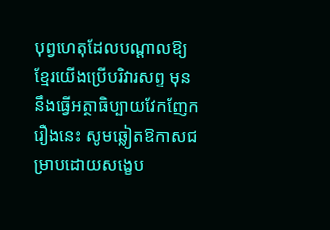បុព្វហេតុដែលបណ្ដាលឱ្យខ្មែរយើងប្រើបរិវារសព្ទ មុន នឹងធ្វើអត្ថាធិប្បាយវែកញែករឿងនេះ សូមឆ្លៀតឱកាសជម្រាបដោយសង្ខេប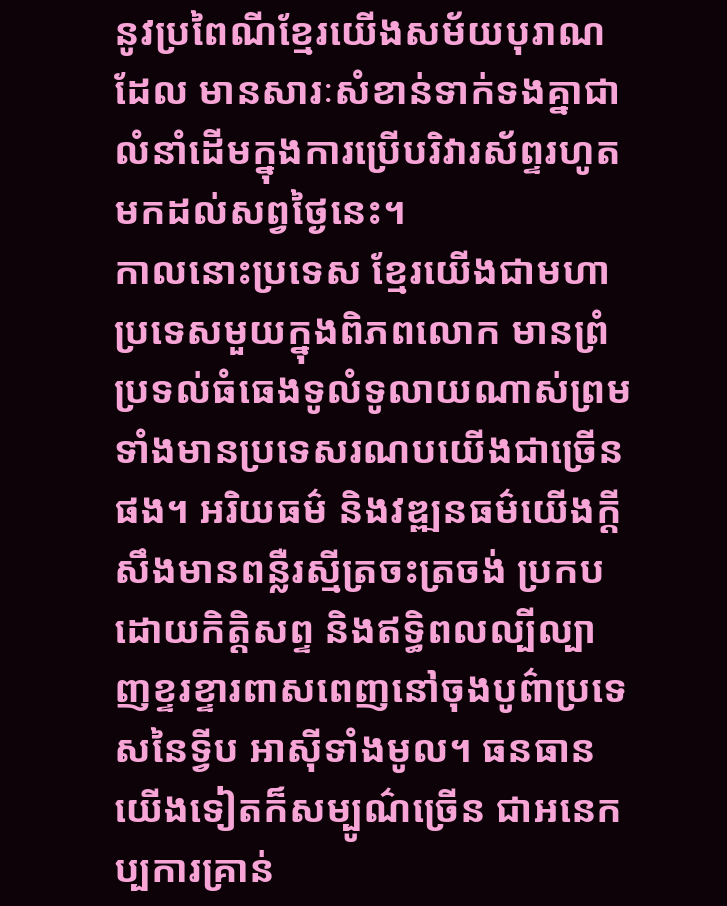នូវប្រពៃណីខ្មែរយើងសម័យបុរាណដែល មានសារៈសំខាន់ទាក់ទងគ្នាជាលំនាំដើមក្នុងការប្រើបរិវារស័ព្ទរហូត មកដល់សព្វថ្ងៃនេះ។
កាលនោះប្រទេស ខ្មែរយើងជាមហាប្រទេសមួយក្នុងពិភពលោក មានព្រំប្រទល់ធំធេងទូលំទូលាយណាស់ព្រមទាំងមានប្រទេសរណបយើងជាច្រើនផង។ អរិយធម៌ និងវឌ្ឍនធម៌យើងក្ដី សឹងមានពន្លឺរស្មីត្រចះត្រចង់ ប្រកបដោយកិត្តិសព្ទ និងឥទ្ធិពលល្បីល្បាញខ្ទរខ្ទារពាសពេញនៅចុងបូព៌ាប្រទេសនៃទ្វីប អាស៊ីទាំងមូល។ ធនធានយើងទៀតក៏សម្បូណ៌ច្រើន ជាអនេកប្បការគ្រាន់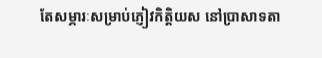តែសម្ភារៈសម្រាប់ភ្ញៀវកិត្តិយស នៅប្រាសាទតា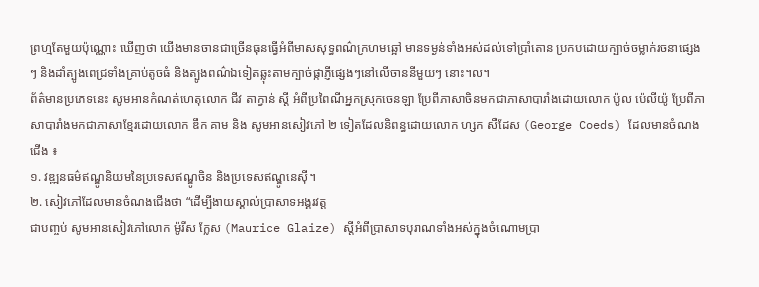ព្រហ្មតែមួយប៉ុណ្ណោះ ឃើញថា យើងមានចានជាច្រើនធុនធ្វើអំពីមាសសុទ្ធពណ៌ក្រហមឆ្អៅ មានទម្ងន់ទាំងអស់ដល់ទៅប្រាំតោន ប្រកបដោយក្បាច់ចម្លាក់រចនាផ្សេងៗ និងដាំត្បូងពេជ្រទាំងគ្រាប់តូចធំ និងត្បូងពណ៌ឯទៀតឆ្លុះតាមក្បាច់ផ្កាភ្ញីផ្សេងៗនៅលើចាននីមួយៗ នោះ។ល។
ព័ត៌មានប្រភេទនេះ សូមអានកំណត់ហេតុលោក ជីវ តាក្វាន់ ស្ដី អំពីប្រពៃណីអ្នកស្រុកចេនឡា ប្រែពីភាសាចិនមកជាភាសាបារាំងដោយលោក ប៉ូល ប៉េលីយ៉ូ ប្រែពីភាសាបារាំងមកជាភាសាខ្មែរដោយលោក ឌឹក គាម និង សូមអានសៀវភៅ ២ ទៀតដែលនិពន្ធដោយលោក ហ្សក សឺដែស (George Coeds) ដែលមានចំណងជើង ៖
១. វឌ្ឍនធម៌ឥណ្ឌូនិយមនៃប្រទេសឥណ្ឌូចិន និងប្រទេសឥណ្ឌូនេស៊ី។
២. សៀវភៅដែលមានចំណងជើងថា “ដើម្បីងាយស្គាល់ប្រាសាទអង្គរវត្ត
ជាបញ្ចប់ សូមអានសៀវភៅលោក ម៉ូរីស ក្លែស (Maurice Glaize) ស្ដីអំពីប្រាសាទបុរាណទាំងអស់ក្នុងចំណោមប្រា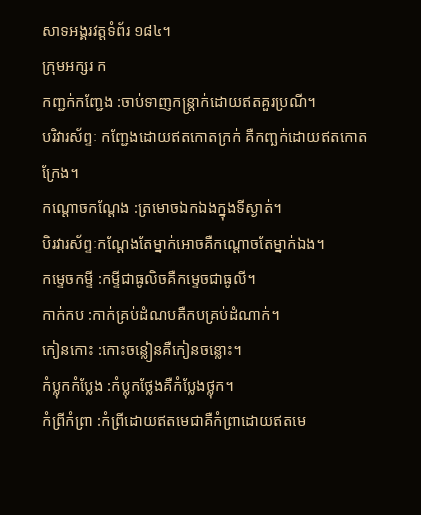សាទអង្គរវត្តទំព័រ ១៨៤។
ក្រុមអក្សរ ក
កញ្ជក់កញ្ជែង :ចាប់ទាញកន្ត្រាក់ដោយឥតគួរប្រណី។
បរិវារស័ព្ទៈ កញ្ជែងដោយឥតកោតក្រក់ គឺកញ្ឆក់ដោយឥតកោតក្រែង។
កណ្តោចកណ្តែង :ត្រមោចឯកឯងក្នុងទីស្ងាត់។
បិរវារស័ព្ទៈកណ្តែងតែម្នាក់អោចគឺកណ្តោចតែម្នាក់ឯង។
កម្ទេចកម្ទី :កម្ទីជាធូលិចគឺកម្ទេចជាធូលី។
កាក់កប :កាក់គ្រប់ដំណបគឺកបគ្រប់ដំណាក់។
កៀនកោះ :កោះចន្លៀនគឺកៀនចន្លោះ។
កំប្លុកកំប្លែង :កំប្លុកថ្លែងគឺកំប្លែងថ្លុក។
កំព្រីកំព្រា :កំព្រីដោយឥតមេជាគឺកំព្រាដោយឥតមេ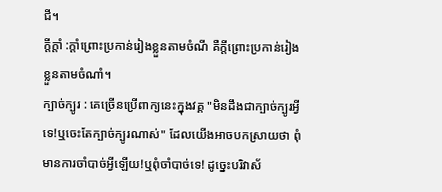ជី។
ក្តីក្តាំ :ក្តាំព្រោះប្រកាន់រៀងខ្លួនតាមចំណី គឺក្តីព្រោះប្រកាន់រៀងខ្លួនតាមចំណាំ។
ក្បាច់ក្បូរ : គេច្រើនប្រើពាក្យនេះក្នុងវគ្គ "មិនដឹងជាក្បាច់ក្បូរអ្វីទេ!ឬចេះតែក្បាច់ក្បូរណាស់" ដែលយើងអាចបកស្រាយថា ពុំមានការចាំបាច់អ្វីឡើយ!ឬពុំចាំបាច់ទេ! ដូច្នេះបរិវាស័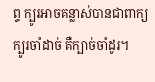ព្ទ ក្បូរអាចគន្លាស់បានជាពាក្យ ក្បូរចាំដាច់ គឺក្បាច់ចាំដូរ។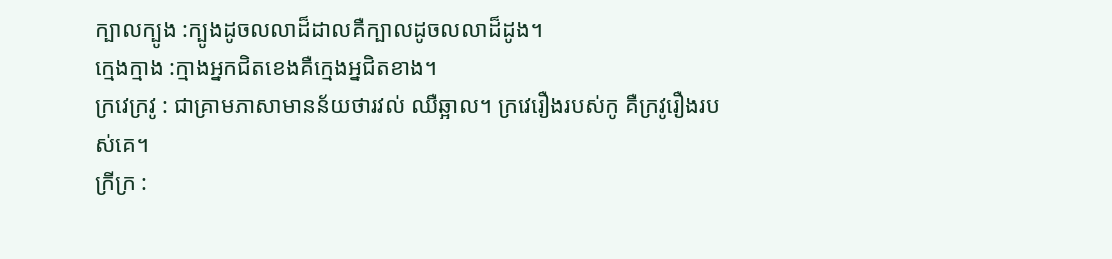ក្បាលក្បូង :ក្បូងដូចលលាដ៏ដាលគឺក្បាលដូចលលាដ៏ដូង។
ក្មេងក្មាង :ក្មាងអ្នកជិតខេងគឺក្មេងអ្នជិតខាង។
ក្រវេក្រវូ : ជាគ្រាមភាសាមានន័យថារវល់ ឈឺឆ្អាល។ ក្រវេរឿងរបស់កូ គឺក្រវូរឿងរបស់គេ។
ក្រីក្រ :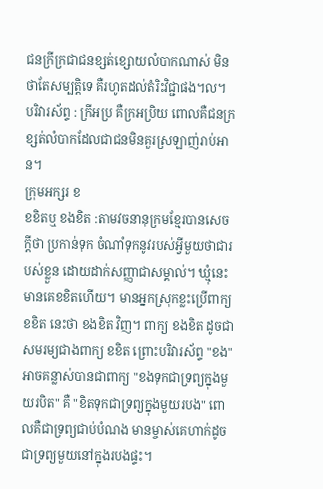ជនក្រីក្រជាជនខ្សត់ខ្សោយលំបាកណាស់ មិនថាតែសម្បត្តិទេ គឺរហូតដល់តំរិះវិជ្ជាផង។ល។
បរិវារស័ព្ទ : ក្រីអប្រ គឺក្រអប្រិយ ពោលគឺជនក្រខ្សត់លំបាកដែលជាជនមិនគួរស្រឡាញ់រាប់អាន។
ក្រុមអក្សរ ខ
ខខិតឬ ខងខិត :តាមវចនានុក្រមខ្មែរបានសេចក្ដីថា ប្រកាន់ទុក ចំណាំទុកនូវរបស់អ្វីមួយថាជារបស់ខ្លួន ដោយដាក់សញ្ញាជាសម្គាល់។ ឃ្មុំនេះមានគេខខិតហើយ។ មានអ្នកស្រុកខ្លះប្រើពាក្យ ខខិត នេះថា ខងខិត វិញ។ ពាក្យ ខងខិត ដូចជាសមរម្យជាងពាក្យ ខខិត ព្រោះបរិវារស័ព្ទ "ខង" អាចគន្លាស់បានជាពាក្យ "ខងទុកជាទ្រព្យក្នុងមួយរបិត" គឺ "ខិតទុកជាទ្រព្យក្នុងមួយរបង" ពោលគឺជាទ្រព្យជាប់បំណង មានម្ចាស់គេហាក់ដូចជាទ្រព្យមួយនៅក្នុងរបងផ្ទះ។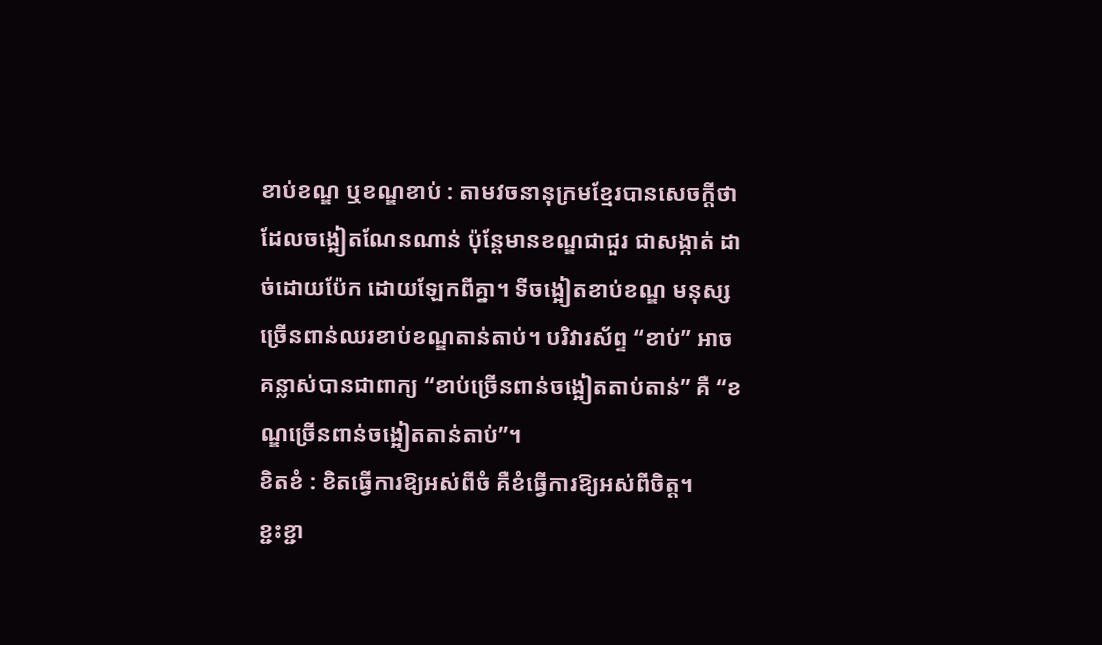ខាប់ខណ្ឌ ឬខណ្ឌខាប់ : តាមវចនានុក្រមខ្មែរបានសេចក្ដីថា ដែលចង្អៀតណែនណាន់ ប៉ុន្តែមានខណ្ឌជាជួរ ជាសង្កាត់ ដាច់ដោយប៉ែក ដោយឡែកពីគ្នា។ ទីចង្អៀតខាប់ខណ្ឌ មនុស្សច្រើនពាន់ឈរខាប់ខណ្ឌតាន់តាប់។ បរិវារស័ព្ទ “ខាប់” អាចគន្លាស់បានជាពាក្យ “ខាប់ច្រើនពាន់ចង្អៀតតាប់តាន់” គឺ “ខណ្ឌច្រើនពាន់ចង្អៀតតាន់តាប់”។
ខិតខំ : ខិតធ្វើការឱ្យអស់ពីចំ គឺខំធ្វើការឱ្យអស់ពីចិត្ត។
ខ្ជះខ្ជា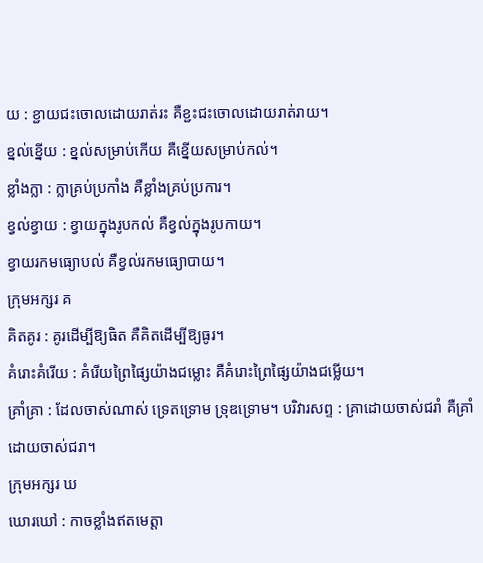យ : ខ្ជាយជះចោលដោយរាត់រះ គឺខ្ជះជះចោលដោយរាត់រាយ។
ខ្នល់ខ្នើយ : ខ្នល់សម្រាប់កើយ គឺខ្នើយសម្រាប់កល់។
ខ្លាំងក្លា : ក្លាគ្រប់ប្រកាំង គឺខ្លាំងគ្រប់ប្រការ។
ខ្វល់ខ្វាយ : ខ្វាយក្នុងរូបកល់ គឺខ្វល់ក្នុងរូបកាយ។
ខ្វាយរកមធ្យោបល់ គឺខ្វល់រកមធ្យោបាយ។
ក្រុមអក្សរ គ
គិតគូរ : គូរដើម្បីឱ្យធិត គឺគិតដើម្បីឱ្យធូរ។
គំរោះគំរើយ : គំរើយព្រៃផ្សៃយ៉ាងជម្លោះ គឺគំរោះព្រៃផ្សៃយ៉ាងជម្លើយ។
គ្រាំគ្រា : ដែលចាស់ណាស់ ទ្រេតទ្រោម ទ្រុឌទ្រោម។ បរិវារសព្ទ : គ្រាដោយចាស់ជរាំ គឺគ្រាំដោយចាស់ជរា។
ក្រុមអក្សរ ឃ
ឃោរឃៅ : កាចខ្លាំងឥតមេត្តា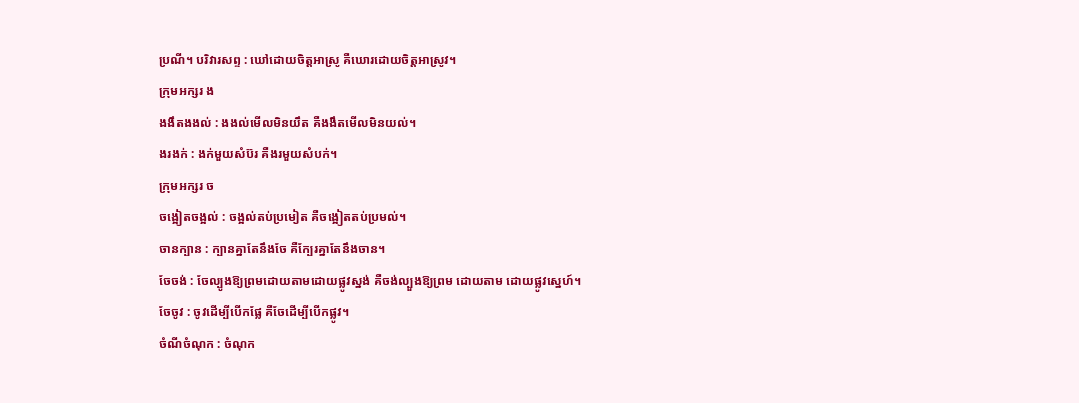ប្រណី។ បរិវារសព្ទ : ឃៅដោយចិត្តអាស្រូ គឺឃោរដោយចិត្តអាស្រូវ។
ក្រុមអក្សរ ង
ងងឹតងងល់ : ងងល់មើលមិនយឹត គឺងងឹតមើលមិនយល់។
ងរងក់ : ងក់មួយសំប៊រ គឺងរមួយសំបក់។
ក្រុមអក្សរ ច
ចង្អៀតចង្អល់ : ចង្អល់តប់ប្រមៀត គឺចង្អៀតតប់ប្រមល់។
ចានក្បាន : ក្បានគ្នាតែនឹងចែ គឺក្បែរគ្នាតែនឹងចាន។
ចែចង់ : ចែល្បូងឱ្យព្រមដោយតាមដោយផ្លូវស្នង់ គឺចង់ល្បួងឱ្យព្រម ដោយតាម ដោយផ្លូវស្នេហ៍។
ចែចូវ : ចូវដើម្បីបើកផ្លែ គឺចែដើម្បីបើកផ្លូវ។
ចំណីចំណុក : ចំណុក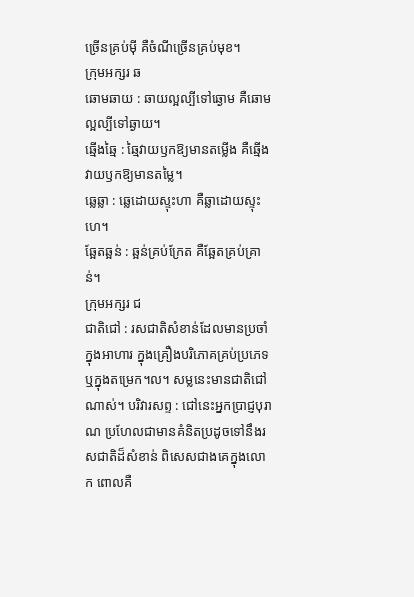ច្រើនគ្រប់ម៉ី គឺចំណីច្រើនគ្រប់មុខ។
ក្រុមអក្សរ ឆ
ឆោមឆាយ : ឆាយល្អល្បីទៅឆ្ងោម គឺឆោមល្អល្បីទៅឆ្ងាយ។
ឆ្មើងឆ្មៃ : ឆ្មៃវាយឫកឱ្យមានតម្លើង គឺឆ្មើងវាយឫកឱ្យមានតម្លៃ។
ឆ្លេឆ្លា : ឆ្លេដោយស្ទុះហា គឺឆ្លាដោយស្ទុះហេ។
ឆ្អែតឆ្អន់ : ឆ្អន់គ្រប់ក្រែត គឺឆ្អែតគ្រប់គ្រាន់។
ក្រុមអក្សរ ជ
ជាតិជៅ : រសជាតិសំខាន់ដែលមានប្រចាំក្នុងអាហារ ក្នុងគ្រឿងបរិភោគគ្រប់ប្រភេទឬក្នុងតម្រេក។ល។ សម្លនេះមានជាតិជៅណាស់។ បរិវារសព្ទ : ជៅនេះអ្នកប្រាជ្ញបុរាណ ប្រហែលជាមានគំនិតប្រដូចទៅនឹងរសជាតិដ៏សំខាន់ ពិសេសជាងគេក្នុងលោក ពោលគឺ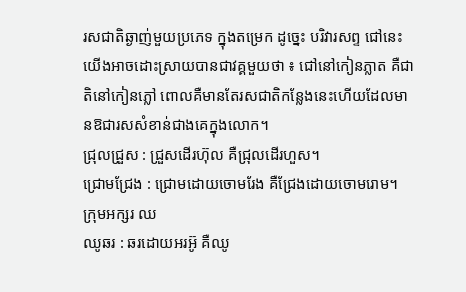រសជាតិឆ្ងាញ់មួយប្រភេទ ក្នុងតម្រេក ដូច្នេះ បរិវារសព្ទ ជៅនេះយើងអាចដោះស្រាយបានជាវគ្គមួយថា ៖ ជៅនៅកៀនភ្លាត គឺជាតិនៅកៀនភ្លៅ ពោលគឺមានតែរសជាតិកន្លែងនេះហើយដែលមានឱជារសសំខាន់ជាងគេក្នុងលោក។
ជ្រុលជ្រួស : ជ្រួសដើរហ៊ុល គឺជ្រុលដើរហួស។
ជ្រោមជ្រែង : ជ្រោមដោយចោមរែង គឺជ្រែងដោយចោមរោម។
ក្រុមអក្សរ ឈ
ឈូឆរ : ឆរដោយអរអ៊ូ គឺឈូ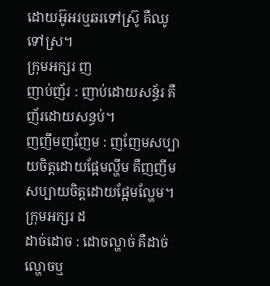ដោយអ៊ូអរឬឆរទៅស្រ៊ូ គឺឈូទៅស្រ។
ក្រុមអក្សរ ញ
ញាប់ញ័រ : ញាប់ដោយសន្ធ័រ គឺញ័រដោយសន្ធប់។
ញញឹមញញែម : ញញែមសប្បាយចិត្តដោយផ្អែមល្ហឹម គឺញញឹមសប្បាយចិត្តដោយផ្អែមល្ហែម។
ក្រុមអក្សរ ដ
ដាច់ដោច : ដោចល្ហាច់ គឺដាច់ល្ហោចឬ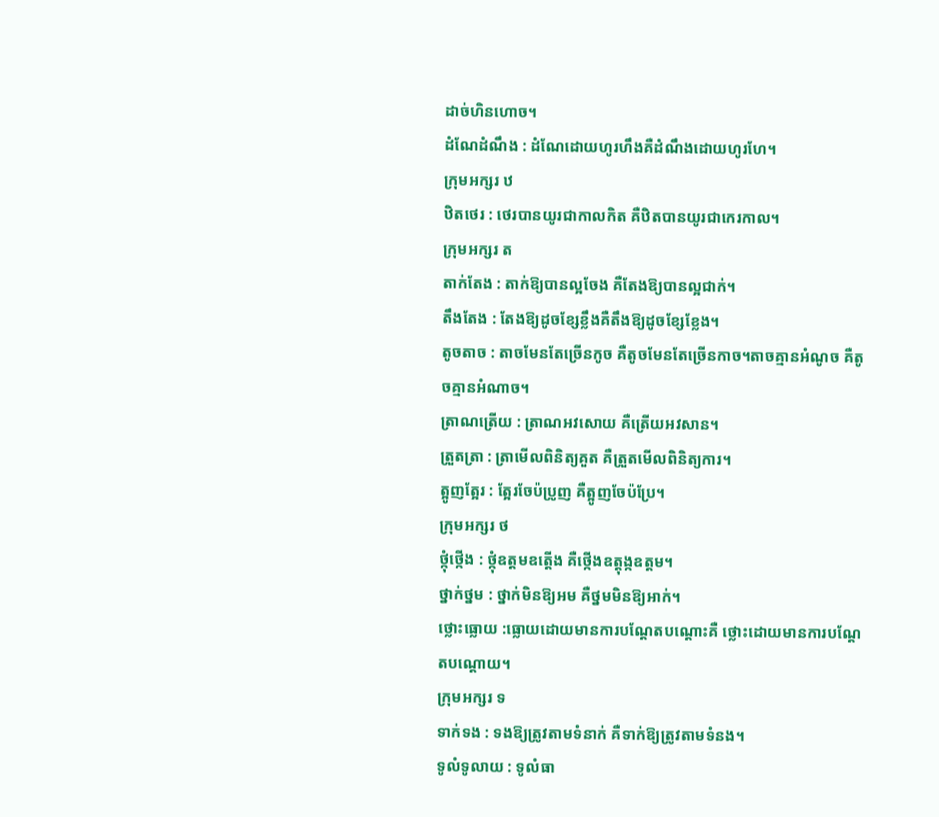ដាច់ហិនហោច។
ដំណែដំណឹង : ដំណែដោយហូរហឹងគឺដំណឹងដោយហូរហែ។
ក្រុមអក្សរ ឋ
ឋិតថេរ : ថេរបានយូរជាកាលកិត គឺឋិតបានយូរជាកេរកាល។
ក្រុមអក្សរ ត
តាក់តែង : តាក់ឱ្យបានល្អចែង គឺតែងឱ្យបានល្អជាក់។
តឹងតែង : តែងឱ្យដូចខ្សែខ្លឹងគឺតឹងឱ្យដូចខ្សែខ្លែង។
តូចតាច : តាចមែនតែច្រើនកូច គឺតូចមែនតែច្រើនកាច។តាចគ្មានអំណូច គឺតូចគ្មានអំណាច។
ត្រាណត្រើយ : ត្រាណអវសោយ គឺត្រើយអវសាន។
ត្រួតត្រា : ត្រាមើលពិនិត្យគួត គឺត្រួតមើលពិនិត្យការ។
ត្អូញត្អែរ : ត្អែរចែប៉ប្រូញ គឺត្អូញចែប៉ប្រែ។
ក្រុមអក្សរ ថ
ថ្កុំថ្កើង : ថ្កុំឧត្តមឧត្តើង គឺថ្កើងឧត្តុង្កឧត្តម។
ថ្នាក់ថ្នម : ថ្នាក់មិនឱ្យអម គឺថ្នមមិនឱ្យអាក់។
ថ្លោះធ្លោយ :ធ្លោយដោយមានការបណ្តែតបណ្តោះគឺ ថ្លោះដោយមានការបណ្តែតបណ្តោយ។
ក្រុមអក្សរ ទ
ទាក់ទង : ទងឱ្យត្រូវតាមទំនាក់ គឺទាក់ឱ្យត្រូវតាមទំនង។
ទូលំទូលាយ : ទូលំធា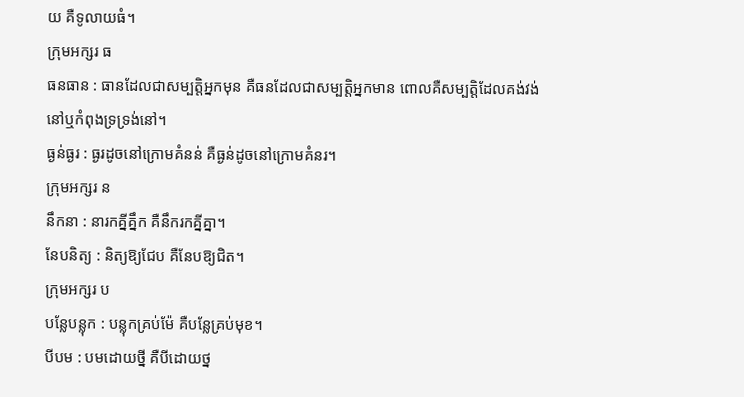យ គឺទូលាយធំ។
ក្រុមអក្សរ ធ
ធនធាន : ធានដែលជាសម្បត្តិអ្នកមុន គឺធនដែលជាសម្បត្តិអ្នកមាន ពោលគឺសម្បត្តិដែលគង់វង់នៅឬកំពុងទ្រទ្រង់នៅ។
ធ្ងន់ធ្ងរ : ធ្ងរដូចនៅក្រោមគំនន់ គឺធ្ងន់ដូចនៅក្រោមគំនរ។
ក្រុមអក្សរ ន
នឹកនា : នារកគ្នីគ្នឹក គឺនឹករកគ្នីគ្នា។
នែបនិត្យ : និត្យឱ្យជែប គឺនែបឱ្យជិត។
ក្រុមអក្សរ ប
បន្លែបន្លុក : បន្លុកគ្រប់ម៉ែ គឺបន្លែគ្រប់មុខ។
បីបម : បមដោយថ្នី គឺបីដោយថ្ន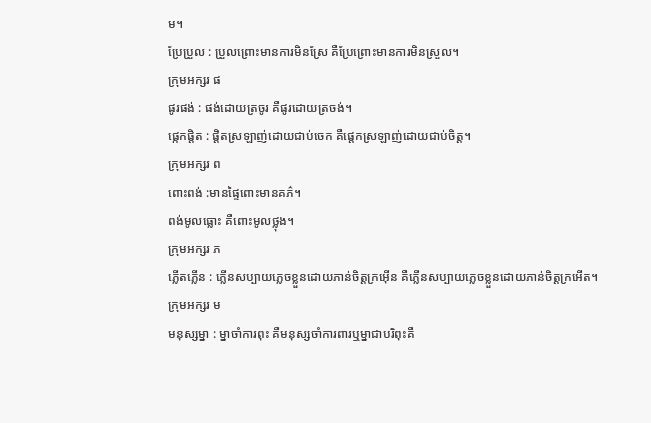ម។
ប្រែប្រួល : ប្រួលព្រោះមានការមិនស្រែ គឺប្រែព្រោះមានការមិនស្រួល។
ក្រុមអក្សរ ផ
ផូរផង់ : ផង់ដោយត្រចូរ គឺផូរដោយត្រចង់។
ផ្កេកផ្តិត : ផ្តិតស្រឡាញ់ដោយជាប់ចេក គឺផ្តេកស្រឡាញ់ដោយជាប់ចិត្ត។
ក្រុមអក្សរ ព
ពោះពង់ :មានផ្ទៃពោះមានគភ៌។
ពង់មូលធ្លោះ គឺពោះមូលថ្លុង។
ក្រុមអក្សរ ភ
ភ្លើតភ្លើន : ភ្លើនសប្បាយភ្លេចខ្លួនដោយភាន់ចិត្តក្រអ៊ើន គឺភ្លើនសប្បាយភ្លេចខ្លួនដោយភាន់ចិត្តក្រអើត។
ក្រុមអក្សរ ម
មនុស្សម្នា : ម្នាចាំការពុះ គឺមនុស្សចាំការពារឬម្នាជាបរិពុះគឺ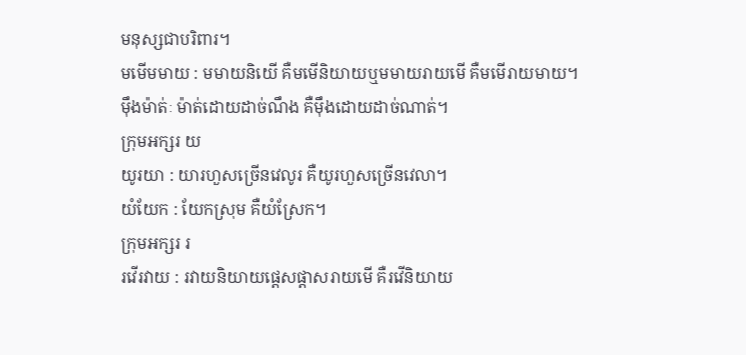មនុស្សជាបរិពារ។
មមើមមាយ : មមាយនិយើ គឺមមើនិយាយឬមមាយរាយមើ គឺមមើរាយមាយ។
ម៉ឹងម៉ាត់ៈ ម៉ាត់ដោយដាច់ណឹង គឺម៉ឹងដោយដាច់ណាត់។
ក្រុមអក្សរ យ
យូរយា : យារហួសច្រើនវេលូរ គឺយូរហួសច្រើនវេលា។
យំយែក : យែកស្រុម គឺយំស្រែក។
ក្រុមអក្សរ រ
រវើរវាយ : រវាយនិយាយផ្តេសផ្តាសរាយមើ គឺរវើនិយាយ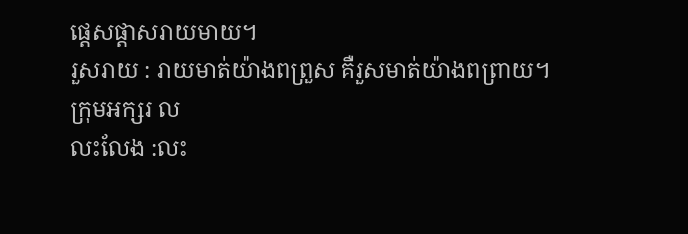ផ្តេសផ្តាសរាយមាយ។
រួសរាយ : រាយមាត់យ៉ាងពព្រួស គឺរួសមាត់យ៉ាងពព្រាយ។
ក្រុមអក្សរ ល
លះលែង :លះ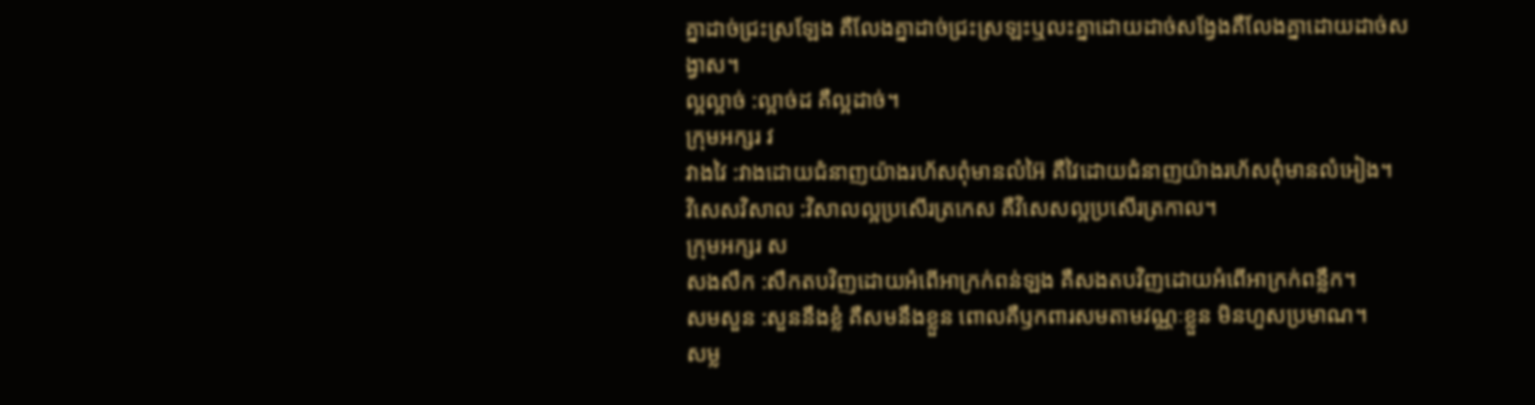គ្នាដាច់ជ្រះស្រឡែង គឺលែងគ្នាដាច់ជ្រះស្រឡះឬលះគ្នាដោយដាច់សង្វែងគឺលែងគ្នាដោយដាច់សង្វាស។
ល្អល្អាច់ :ល្អាច់ដ គឺល្អដាច់។
ក្រុមអក្សរ វ
វាងវៃ :វាងដោយជំនាញយ៉ាងរហ័សពុំមានលំអ៊ៃ គឺវៃដោយជំនាញយ៉ាងរហ័សពុំមានលំអៀង។
វិសេសវិសាល :វិសាលល្អប្រសើរត្រកេស គឺវិសេសល្អប្រសើរត្រកាល។
ក្រុមអក្សរ ស
សងសឹក :សឹកតបវិញដោយអំពើអាក្រក់ពន់ឡង គឺសងតបវិញដោយអំពើអាក្រក់ពន្លឹក។
សមសួន :សួននឹងខ្លំ គឺសមនឹងខ្លួន ពោលគឺឫកពារសមតាមវណ្ណៈខ្លួន មិនហួសប្រមាណ។
សម្ល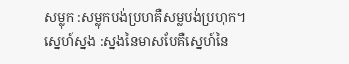សម្លុក :សម្លុកបង់ប្រហគឺសម្លបង់ប្រហុក។
ស្នេហ៍ស្នង :ស្នងនៃមាសបែគឺស្នេហ៍នៃ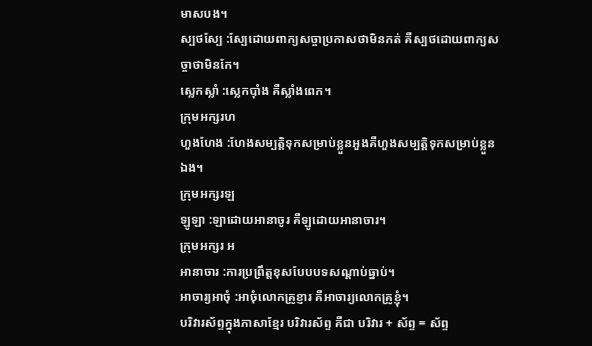មាសបង។
ស្បថស្បែ :ស្បែដោយពាក្យសច្ចាប្រកាសថាមិនកត់ គឺស្បថដោយពាក្យសច្ចាថាមិនកែ។
ស្លេកស្លាំ :ស្លេកប៉ាំង គឺស្លាំងពេក។
ក្រុមអក្សរហ
ហួងហែង :ហែងសម្បត្តិទុកសម្រាប់ខ្លួនអួងគឺហួងសម្បត្តិទុកសម្រាប់ខ្លួនឯង។
ក្រុមអក្សរឡ
ឡូឡា :ឡាដោយអានាចូរ គឺឡូដោយអានាចារ។
ក្រុមអក្សរ អ
អានាចារ :ការប្រព្រឹត្តខុសបែបបទសណ្តាប់ធ្នាប់។
អាចារ្យអាចុំ :អាចុំលោកគ្រូខ្ញារ គឺអាចារ្យលោកគ្រូខ្ញុំ។
បរិវារស័ព្ទក្នុងភាសាខ្មែរ បរិវារស័ព្ទ គឺជា បរិវារ + ស័ព្ទ = ស័ព្ទ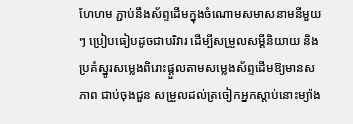ហែហម ភ្ជាប់នឹងស័ព្ទដើមក្នុងចំណោមសមាសនាមនីមួយៗ ប្រៀបធៀបដូចជាបរិវារ ដើម្បីសម្រួលសម្ដីនិយាយ និងប្រគំស្នូរសម្លេងពិរោះផ្ដួលតាមសម្លេងស័ព្ទដើមឱ្យមានសភាព ជាប់ចុងជួន សម្រួលដល់ត្រចៀកអ្នកស្ដាប់នោះម្យ៉ាង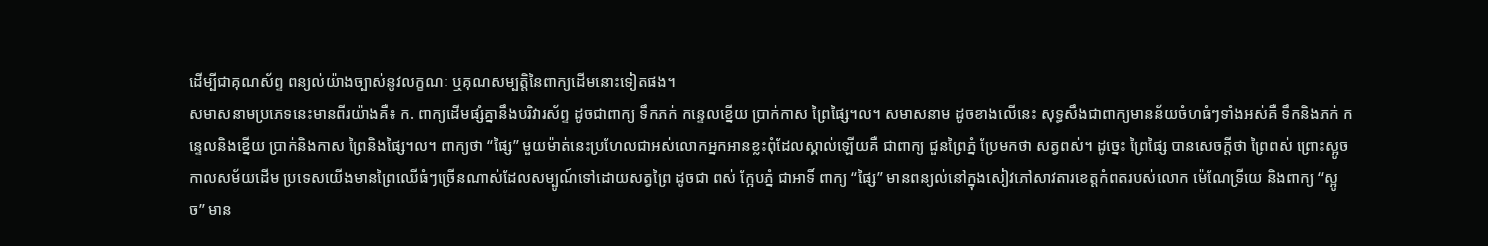ដើម្បីជាគុណស័ព្ទ ពន្យល់យ៉ាងច្បាស់នូវលក្ខណៈ ឬគុណសម្បត្តិនៃពាក្យដើមនោះទៀតផង។
សមាសនាមប្រភេទនេះមានពីរយ៉ាងគឺ៖ ក. ពាក្យដើមផ្សំគ្នានឹងបរិវារស័ព្ទ ដូចជាពាក្យ ទឹកភក់ កន្ទេលខ្នើយ ប្រាក់កាស ព្រៃផ្សៃ។ល។ សមាសនាម ដូចខាងលើនេះ សុទ្ធសឹងជាពាក្យមានន័យចំហធំៗទាំងអស់គឺ ទឹកនិងភក់ កន្ទេលនិងខ្នើយ ប្រាក់និងកាស ព្រៃនិងផ្សៃ។ល។ ពាក្យថា “ផ្សៃ” មួយម៉ាត់នេះប្រហែលជាអស់លោកអ្នកអានខ្លះពុំដែលស្គាល់ឡើយគឺ ជាពាក្យ ជួនព្រៃភ្នំ ប្រែមកថា សត្វពស់។ ដូច្នេះ ព្រៃផ្សៃ បានសេចក្ដីថា ព្រៃពស់ ព្រោះស្អូច កាលសម័យដើម ប្រទេសយើងមានព្រៃឈើធំៗច្រើនណាស់ដែលសម្បូណ៍ទៅដោយសត្វព្រៃ ដូចជា ពស់ ក្អែបភ្នំ ជាអាទិ៍ ពាក្យ “ផ្សៃ” មានពន្យល់នៅក្នុងសៀវភៅសាវតារខេត្តកំពតរបស់លោក ម៉េណែទ្រីយេ និងពាក្យ “ស្អូច” មាន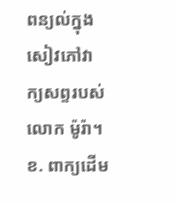ពន្យល់ក្នុងសៀវភៅវាក្យសព្ទរបស់លោក ម៉ូរ៉ា។
ខ. ពាក្យដើម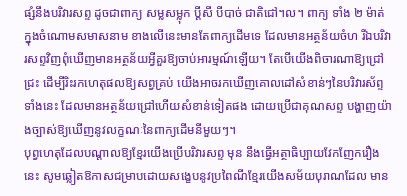ផ្សំនឹងបរិវារសព្ទ ដូចជាពាក្យ សម្លសម្លុក ប្ដីសី បីបាច់ ជាតិជៅ។ល។ ពាក្យ ទាំង ២ ម៉ាត់ ក្នុងចំណោមសមាសនាម ខាងលើនេះមានតែពាក្យដើមទេ ដែលមានអត្ថន័យចំហ រីឯបរិវារសព្ទវិញពុំឃើញមានអត្ថន័យអ្វីគួរឱ្យចាប់អារម្មណ៍ឡើយ។ តែបើយើងពិចារណាឱ្យជ្រៅជ្រះ ដើម្បីរិះរកហេតុផលឱ្យសព្វគ្រប់ យើងអាចរកឃើញគោលដៅសំខាន់ៗនៃបរិវារស័ព្ទទាំងនេះ ដែលមានអត្ថន័យជ្រៅហើយសំខាន់ទៀតផង ដោយប្រើជាគុណសព្ទ បង្ហាញយ៉ាងច្បាស់ឱ្យឃើញនូវលក្ខណៈនៃពាក្យដើមនីមួយៗ។
បុព្វហេតុដែលបណ្ដាលឱ្យខ្មែរយើងប្រើបរិវារសព្ទ មុន នឹងធ្វើអត្ថាធិប្បាយវែកញែករឿងនេះ សូមឆ្លៀតឱកាសជម្រាបដោយសង្ខេបនូវប្រពៃណីខ្មែរយើងសម័យបុរាណដែល មាន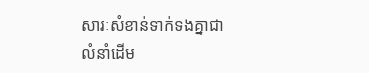សារៈសំខាន់ទាក់ទងគ្នាជាលំនាំដើម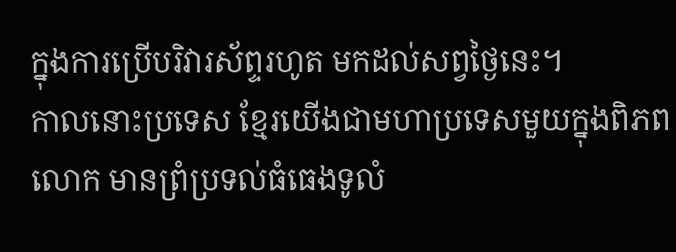ក្នុងការប្រើបរិវារស័ព្ទរហូត មកដល់សព្វថ្ងៃនេះ។
កាលនោះប្រទេស ខ្មែរយើងជាមហាប្រទេសមួយក្នុងពិភពលោក មានព្រំប្រទល់ធំធេងទូលំ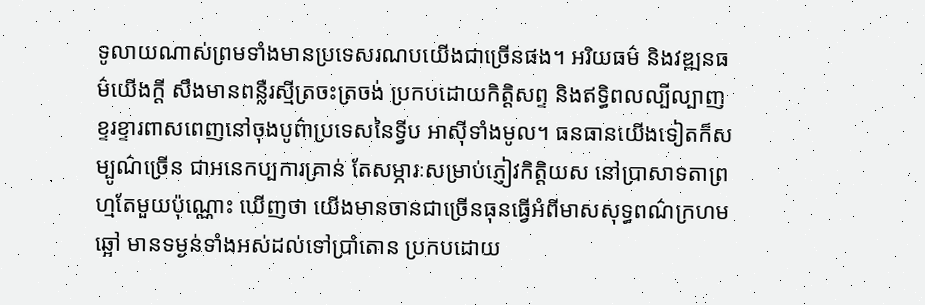ទូលាយណាស់ព្រមទាំងមានប្រទេសរណបយើងជាច្រើនផង។ អរិយធម៌ និងវឌ្ឍនធម៌យើងក្ដី សឹងមានពន្លឺរស្មីត្រចះត្រចង់ ប្រកបដោយកិត្តិសព្ទ និងឥទ្ធិពលល្បីល្បាញខ្ទរខ្ទារពាសពេញនៅចុងបូព៌ាប្រទេសនៃទ្វីប អាស៊ីទាំងមូល។ ធនធានយើងទៀតក៏សម្បូណ៌ច្រើន ជាអនេកប្បការគ្រាន់ តែសម្ភារៈសម្រាប់ភ្ញៀវកិត្តិយស នៅប្រាសាទតាព្រហ្មតែមួយប៉ុណ្ណោះ ឃើញថា យើងមានចានជាច្រើនធុនធ្វើអំពីមាសសុទ្ធពណ៌ក្រហមឆ្អៅ មានទម្ងន់ទាំងអស់ដល់ទៅប្រាំតោន ប្រកបដោយ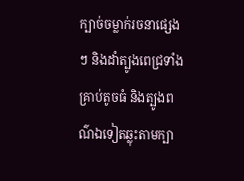ក្បាច់ចម្លាក់រចនាផ្សេងៗ និងដាំត្បូងពេជ្រទាំងគ្រាប់តូចធំ និងត្បូងពណ៌ឯទៀតឆ្លុះតាមក្បា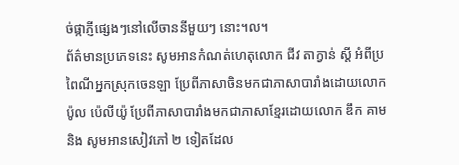ច់ផ្កាភ្ញីផ្សេងៗនៅលើចាននីមួយៗ នោះ។ល។
ព័ត៌មានប្រភេទនេះ សូមអានកំណត់ហេតុលោក ជីវ តាក្វាន់ ស្ដី អំពីប្រពៃណីអ្នកស្រុកចេនឡា ប្រែពីភាសាចិនមកជាភាសាបារាំងដោយលោក ប៉ូល ប៉េលីយ៉ូ ប្រែពីភាសាបារាំងមកជាភាសាខ្មែរដោយលោក ឌឹក គាម និង សូមអានសៀវភៅ ២ ទៀតដែល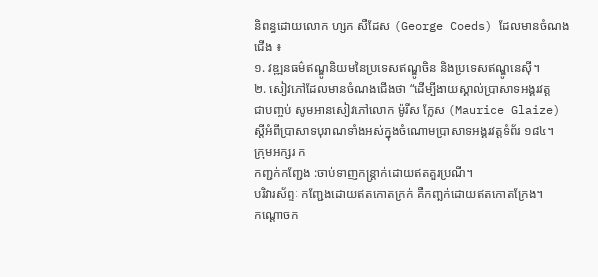និពន្ធដោយលោក ហ្សក សឺដែស (George Coeds) ដែលមានចំណងជើង ៖
១. វឌ្ឍនធម៌ឥណ្ឌូនិយមនៃប្រទេសឥណ្ឌូចិន និងប្រទេសឥណ្ឌូនេស៊ី។
២. សៀវភៅដែលមានចំណងជើងថា “ដើម្បីងាយស្គាល់ប្រាសាទអង្គរវត្ត
ជាបញ្ចប់ សូមអានសៀវភៅលោក ម៉ូរីស ក្លែស (Maurice Glaize) ស្ដីអំពីប្រាសាទបុរាណទាំងអស់ក្នុងចំណោមប្រាសាទអង្គរវត្តទំព័រ ១៨៤។
ក្រុមអក្សរ ក
កញ្ជក់កញ្ជែង :ចាប់ទាញកន្ត្រាក់ដោយឥតគួរប្រណី។
បរិវារស័ព្ទៈ កញ្ជែងដោយឥតកោតក្រក់ គឺកញ្ឆក់ដោយឥតកោតក្រែង។
កណ្តោចក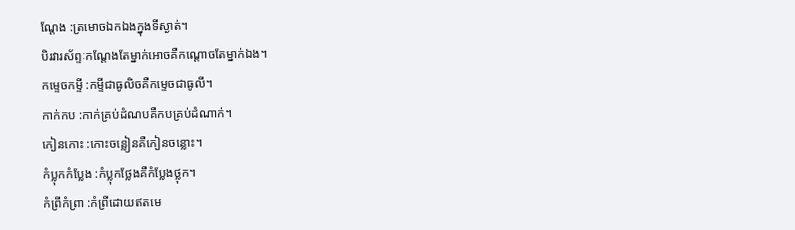ណ្តែង :ត្រមោចឯកឯងក្នុងទីស្ងាត់។
បិរវារស័ព្ទៈកណ្តែងតែម្នាក់អោចគឺកណ្តោចតែម្នាក់ឯង។
កម្ទេចកម្ទី :កម្ទីជាធូលិចគឺកម្ទេចជាធូលី។
កាក់កប :កាក់គ្រប់ដំណបគឺកបគ្រប់ដំណាក់។
កៀនកោះ :កោះចន្លៀនគឺកៀនចន្លោះ។
កំប្លុកកំប្លែង :កំប្លុកថ្លែងគឺកំប្លែងថ្លុក។
កំព្រីកំព្រា :កំព្រីដោយឥតមេ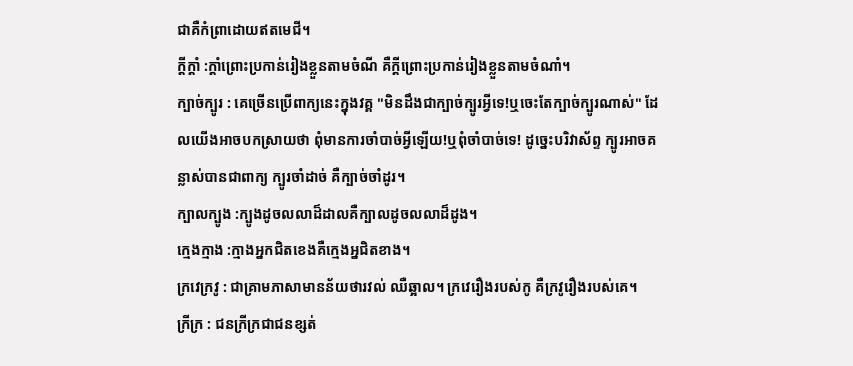ជាគឺកំព្រាដោយឥតមេជី។
ក្តីក្តាំ :ក្តាំព្រោះប្រកាន់រៀងខ្លួនតាមចំណី គឺក្តីព្រោះប្រកាន់រៀងខ្លួនតាមចំណាំ។
ក្បាច់ក្បូរ : គេច្រើនប្រើពាក្យនេះក្នុងវគ្គ "មិនដឹងជាក្បាច់ក្បូរអ្វីទេ!ឬចេះតែក្បាច់ក្បូរណាស់" ដែលយើងអាចបកស្រាយថា ពុំមានការចាំបាច់អ្វីឡើយ!ឬពុំចាំបាច់ទេ! ដូច្នេះបរិវាស័ព្ទ ក្បូរអាចគន្លាស់បានជាពាក្យ ក្បូរចាំដាច់ គឺក្បាច់ចាំដូរ។
ក្បាលក្បូង :ក្បូងដូចលលាដ៏ដាលគឺក្បាលដូចលលាដ៏ដូង។
ក្មេងក្មាង :ក្មាងអ្នកជិតខេងគឺក្មេងអ្នជិតខាង។
ក្រវេក្រវូ : ជាគ្រាមភាសាមានន័យថារវល់ ឈឺឆ្អាល។ ក្រវេរឿងរបស់កូ គឺក្រវូរឿងរបស់គេ។
ក្រីក្រ : ជនក្រីក្រជាជនខ្សត់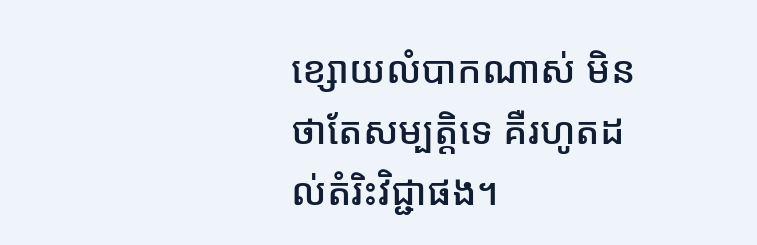ខ្សោយលំបាកណាស់ មិនថាតែសម្បត្តិទេ គឺរហូតដល់តំរិះវិជ្ជាផង។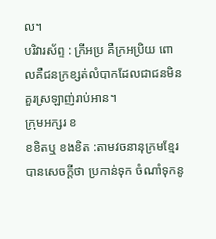ល។
បរិវារស័ព្ទ : ក្រីអប្រ គឺក្រអប្រិយ ពោលគឺជនក្រខ្សត់លំបាកដែលជាជនមិនគួរស្រឡាញ់រាប់អាន។
ក្រុមអក្សរ ខ
ខខិតឬ ខងខិត :តាមវចនានុក្រមខ្មែរបានសេចក្ដីថា ប្រកាន់ទុក ចំណាំទុកនូ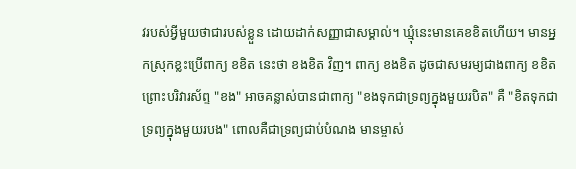វរបស់អ្វីមួយថាជារបស់ខ្លួន ដោយដាក់សញ្ញាជាសម្គាល់។ ឃ្មុំនេះមានគេខខិតហើយ។ មានអ្នកស្រុកខ្លះប្រើពាក្យ ខខិត នេះថា ខងខិត វិញ។ ពាក្យ ខងខិត ដូចជាសមរម្យជាងពាក្យ ខខិត ព្រោះបរិវារស័ព្ទ "ខង" អាចគន្លាស់បានជាពាក្យ "ខងទុកជាទ្រព្យក្នុងមួយរបិត" គឺ "ខិតទុកជាទ្រព្យក្នុងមួយរបង" ពោលគឺជាទ្រព្យជាប់បំណង មានម្ចាស់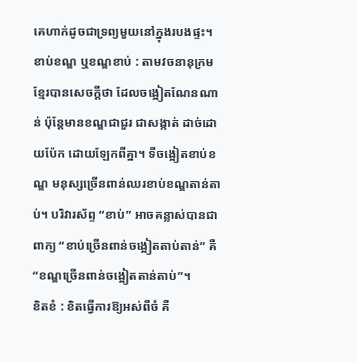គេហាក់ដូចជាទ្រព្យមួយនៅក្នុងរបងផ្ទះ។
ខាប់ខណ្ឌ ឬខណ្ឌខាប់ : តាមវចនានុក្រមខ្មែរបានសេចក្ដីថា ដែលចង្អៀតណែនណាន់ ប៉ុន្តែមានខណ្ឌជាជួរ ជាសង្កាត់ ដាច់ដោយប៉ែក ដោយឡែកពីគ្នា។ ទីចង្អៀតខាប់ខណ្ឌ មនុស្សច្រើនពាន់ឈរខាប់ខណ្ឌតាន់តាប់។ បរិវារស័ព្ទ “ខាប់” អាចគន្លាស់បានជាពាក្យ “ខាប់ច្រើនពាន់ចង្អៀតតាប់តាន់” គឺ “ខណ្ឌច្រើនពាន់ចង្អៀតតាន់តាប់”។
ខិតខំ : ខិតធ្វើការឱ្យអស់ពីចំ គឺ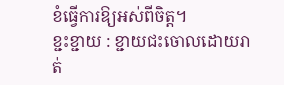ខំធ្វើការឱ្យអស់ពីចិត្ត។
ខ្ជះខ្ជាយ : ខ្ជាយជះចោលដោយរាត់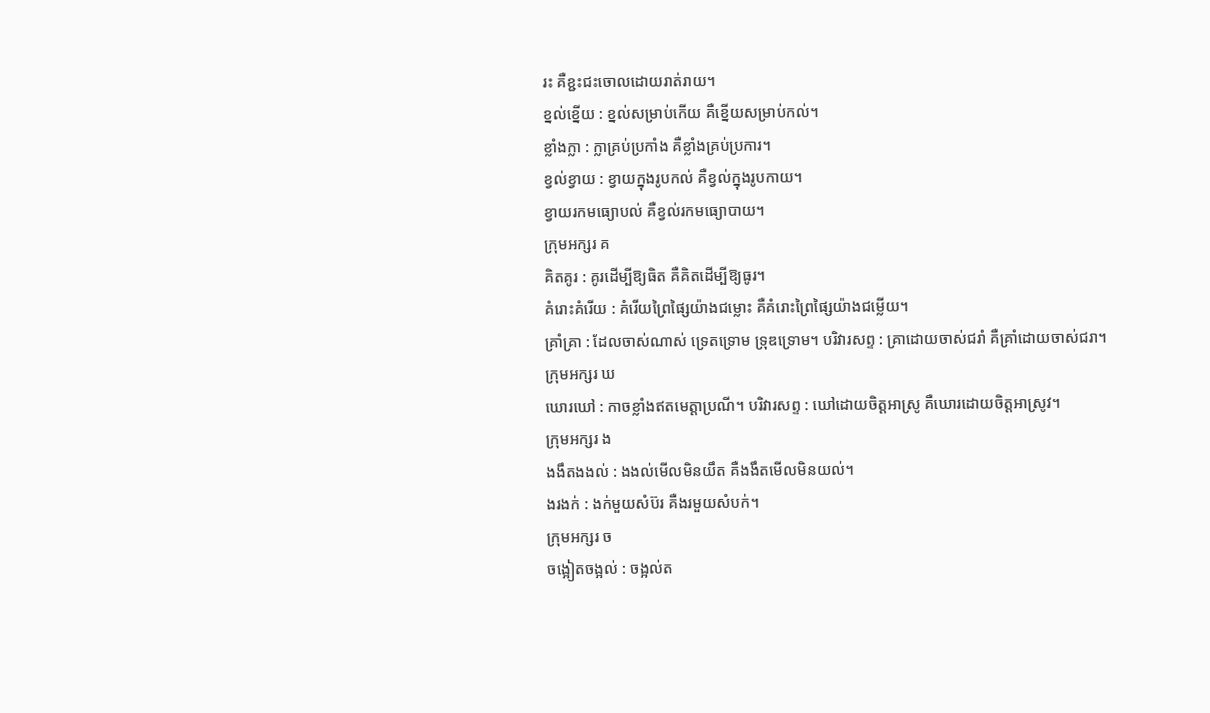រះ គឺខ្ជះជះចោលដោយរាត់រាយ។
ខ្នល់ខ្នើយ : ខ្នល់សម្រាប់កើយ គឺខ្នើយសម្រាប់កល់។
ខ្លាំងក្លា : ក្លាគ្រប់ប្រកាំង គឺខ្លាំងគ្រប់ប្រការ។
ខ្វល់ខ្វាយ : ខ្វាយក្នុងរូបកល់ គឺខ្វល់ក្នុងរូបកាយ។
ខ្វាយរកមធ្យោបល់ គឺខ្វល់រកមធ្យោបាយ។
ក្រុមអក្សរ គ
គិតគូរ : គូរដើម្បីឱ្យធិត គឺគិតដើម្បីឱ្យធូរ។
គំរោះគំរើយ : គំរើយព្រៃផ្សៃយ៉ាងជម្លោះ គឺគំរោះព្រៃផ្សៃយ៉ាងជម្លើយ។
គ្រាំគ្រា : ដែលចាស់ណាស់ ទ្រេតទ្រោម ទ្រុឌទ្រោម។ បរិវារសព្ទ : គ្រាដោយចាស់ជរាំ គឺគ្រាំដោយចាស់ជរា។
ក្រុមអក្សរ ឃ
ឃោរឃៅ : កាចខ្លាំងឥតមេត្តាប្រណី។ បរិវារសព្ទ : ឃៅដោយចិត្តអាស្រូ គឺឃោរដោយចិត្តអាស្រូវ។
ក្រុមអក្សរ ង
ងងឹតងងល់ : ងងល់មើលមិនយឹត គឺងងឹតមើលមិនយល់។
ងរងក់ : ងក់មួយសំប៊រ គឺងរមួយសំបក់។
ក្រុមអក្សរ ច
ចង្អៀតចង្អល់ : ចង្អល់ត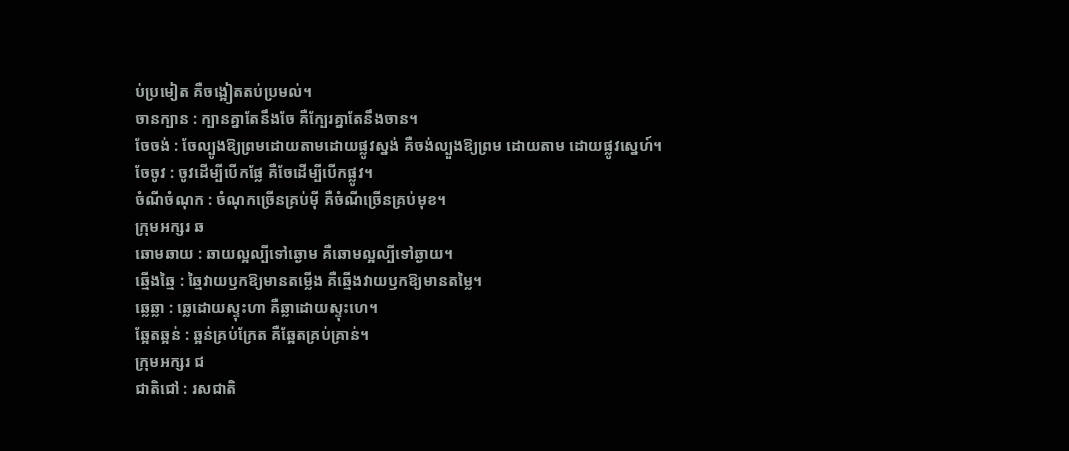ប់ប្រមៀត គឺចង្អៀតតប់ប្រមល់។
ចានក្បាន : ក្បានគ្នាតែនឹងចែ គឺក្បែរគ្នាតែនឹងចាន។
ចែចង់ : ចែល្បូងឱ្យព្រមដោយតាមដោយផ្លូវស្នង់ គឺចង់ល្បួងឱ្យព្រម ដោយតាម ដោយផ្លូវស្នេហ៍។
ចែចូវ : ចូវដើម្បីបើកផ្លែ គឺចែដើម្បីបើកផ្លូវ។
ចំណីចំណុក : ចំណុកច្រើនគ្រប់ម៉ី គឺចំណីច្រើនគ្រប់មុខ។
ក្រុមអក្សរ ឆ
ឆោមឆាយ : ឆាយល្អល្បីទៅឆ្ងោម គឺឆោមល្អល្បីទៅឆ្ងាយ។
ឆ្មើងឆ្មៃ : ឆ្មៃវាយឫកឱ្យមានតម្លើង គឺឆ្មើងវាយឫកឱ្យមានតម្លៃ។
ឆ្លេឆ្លា : ឆ្លេដោយស្ទុះហា គឺឆ្លាដោយស្ទុះហេ។
ឆ្អែតឆ្អន់ : ឆ្អន់គ្រប់ក្រែត គឺឆ្អែតគ្រប់គ្រាន់។
ក្រុមអក្សរ ជ
ជាតិជៅ : រសជាតិ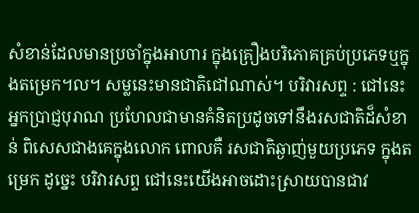សំខាន់ដែលមានប្រចាំក្នុងអាហារ ក្នុងគ្រឿងបរិភោគគ្រប់ប្រភេទឬក្នុងតម្រេក។ល។ សម្លនេះមានជាតិជៅណាស់។ បរិវារសព្ទ : ជៅនេះអ្នកប្រាជ្ញបុរាណ ប្រហែលជាមានគំនិតប្រដូចទៅនឹងរសជាតិដ៏សំខាន់ ពិសេសជាងគេក្នុងលោក ពោលគឺ រសជាតិឆ្ងាញ់មួយប្រភេទ ក្នុងតម្រេក ដូច្នេះ បរិវារសព្ទ ជៅនេះយើងអាចដោះស្រាយបានជាវ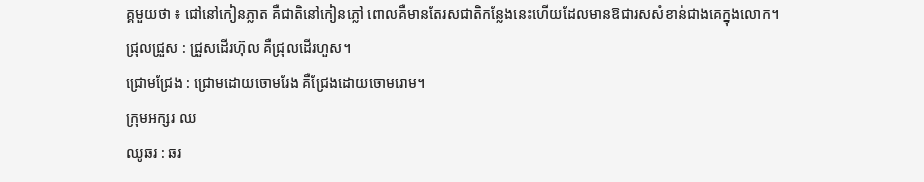គ្គមួយថា ៖ ជៅនៅកៀនភ្លាត គឺជាតិនៅកៀនភ្លៅ ពោលគឺមានតែរសជាតិកន្លែងនេះហើយដែលមានឱជារសសំខាន់ជាងគេក្នុងលោក។
ជ្រុលជ្រួស : ជ្រួសដើរហ៊ុល គឺជ្រុលដើរហួស។
ជ្រោមជ្រែង : ជ្រោមដោយចោមរែង គឺជ្រែងដោយចោមរោម។
ក្រុមអក្សរ ឈ
ឈូឆរ : ឆរ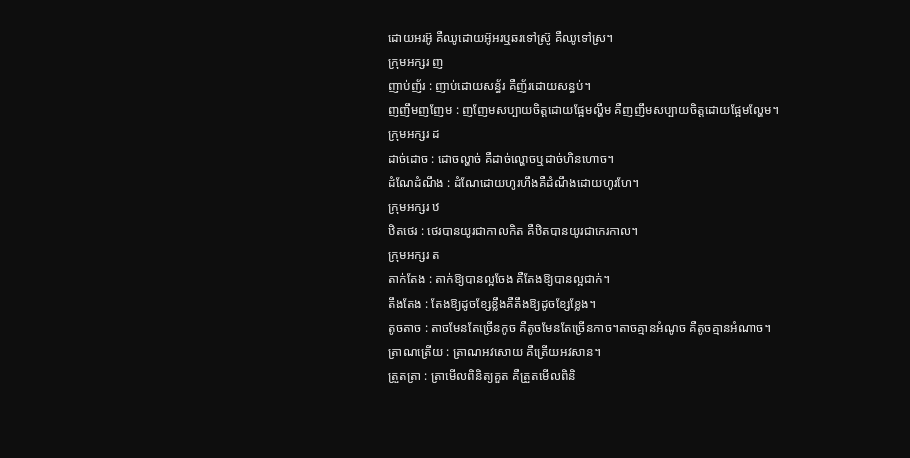ដោយអរអ៊ូ គឺឈូដោយអ៊ូអរឬឆរទៅស្រ៊ូ គឺឈូទៅស្រ។
ក្រុមអក្សរ ញ
ញាប់ញ័រ : ញាប់ដោយសន្ធ័រ គឺញ័រដោយសន្ធប់។
ញញឹមញញែម : ញញែមសប្បាយចិត្តដោយផ្អែមល្ហឹម គឺញញឹមសប្បាយចិត្តដោយផ្អែមល្ហែម។
ក្រុមអក្សរ ដ
ដាច់ដោច : ដោចល្ហាច់ គឺដាច់ល្ហោចឬដាច់ហិនហោច។
ដំណែដំណឹង : ដំណែដោយហូរហឹងគឺដំណឹងដោយហូរហែ។
ក្រុមអក្សរ ឋ
ឋិតថេរ : ថេរបានយូរជាកាលកិត គឺឋិតបានយូរជាកេរកាល។
ក្រុមអក្សរ ត
តាក់តែង : តាក់ឱ្យបានល្អចែង គឺតែងឱ្យបានល្អជាក់។
តឹងតែង : តែងឱ្យដូចខ្សែខ្លឹងគឺតឹងឱ្យដូចខ្សែខ្លែង។
តូចតាច : តាចមែនតែច្រើនកូច គឺតូចមែនតែច្រើនកាច។តាចគ្មានអំណូច គឺតូចគ្មានអំណាច។
ត្រាណត្រើយ : ត្រាណអវសោយ គឺត្រើយអវសាន។
ត្រួតត្រា : ត្រាមើលពិនិត្យគួត គឺត្រួតមើលពិនិ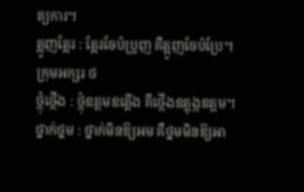ត្យការ។
ត្អូញត្អែរ : ត្អែរចែប៉ប្រូញ គឺត្អូញចែប៉ប្រែ។
ក្រុមអក្សរ ថ
ថ្កុំថ្កើង : ថ្កុំឧត្តមឧត្តើង គឺថ្កើងឧត្តុង្កឧត្តម។
ថ្នាក់ថ្នម : ថ្នាក់មិនឱ្យអម គឺថ្នមមិនឱ្យអា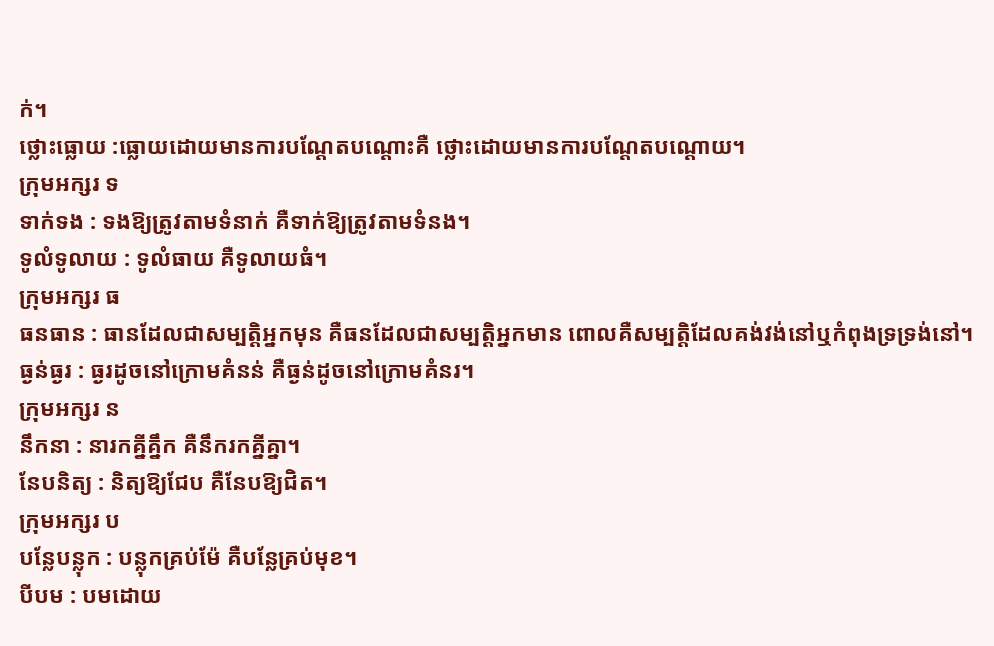ក់។
ថ្លោះធ្លោយ :ធ្លោយដោយមានការបណ្តែតបណ្តោះគឺ ថ្លោះដោយមានការបណ្តែតបណ្តោយ។
ក្រុមអក្សរ ទ
ទាក់ទង : ទងឱ្យត្រូវតាមទំនាក់ គឺទាក់ឱ្យត្រូវតាមទំនង។
ទូលំទូលាយ : ទូលំធាយ គឺទូលាយធំ។
ក្រុមអក្សរ ធ
ធនធាន : ធានដែលជាសម្បត្តិអ្នកមុន គឺធនដែលជាសម្បត្តិអ្នកមាន ពោលគឺសម្បត្តិដែលគង់វង់នៅឬកំពុងទ្រទ្រង់នៅ។
ធ្ងន់ធ្ងរ : ធ្ងរដូចនៅក្រោមគំនន់ គឺធ្ងន់ដូចនៅក្រោមគំនរ។
ក្រុមអក្សរ ន
នឹកនា : នារកគ្នីគ្នឹក គឺនឹករកគ្នីគ្នា។
នែបនិត្យ : និត្យឱ្យជែប គឺនែបឱ្យជិត។
ក្រុមអក្សរ ប
បន្លែបន្លុក : បន្លុកគ្រប់ម៉ែ គឺបន្លែគ្រប់មុខ។
បីបម : បមដោយ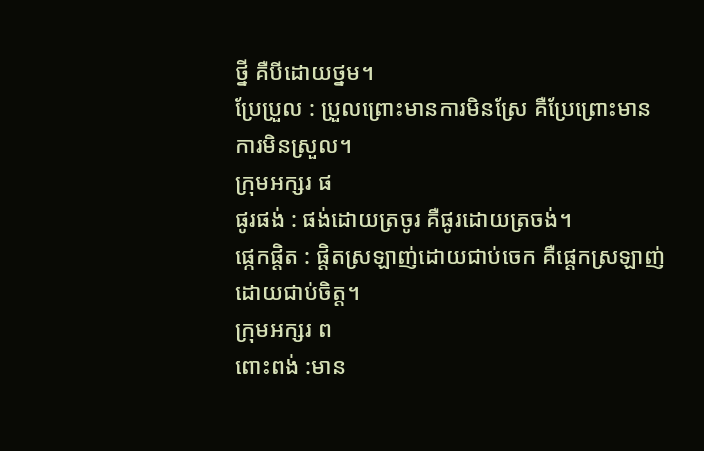ថ្នី គឺបីដោយថ្នម។
ប្រែប្រួល : ប្រួលព្រោះមានការមិនស្រែ គឺប្រែព្រោះមានការមិនស្រួល។
ក្រុមអក្សរ ផ
ផូរផង់ : ផង់ដោយត្រចូរ គឺផូរដោយត្រចង់។
ផ្កេកផ្តិត : ផ្តិតស្រឡាញ់ដោយជាប់ចេក គឺផ្តេកស្រឡាញ់ដោយជាប់ចិត្ត។
ក្រុមអក្សរ ព
ពោះពង់ :មាន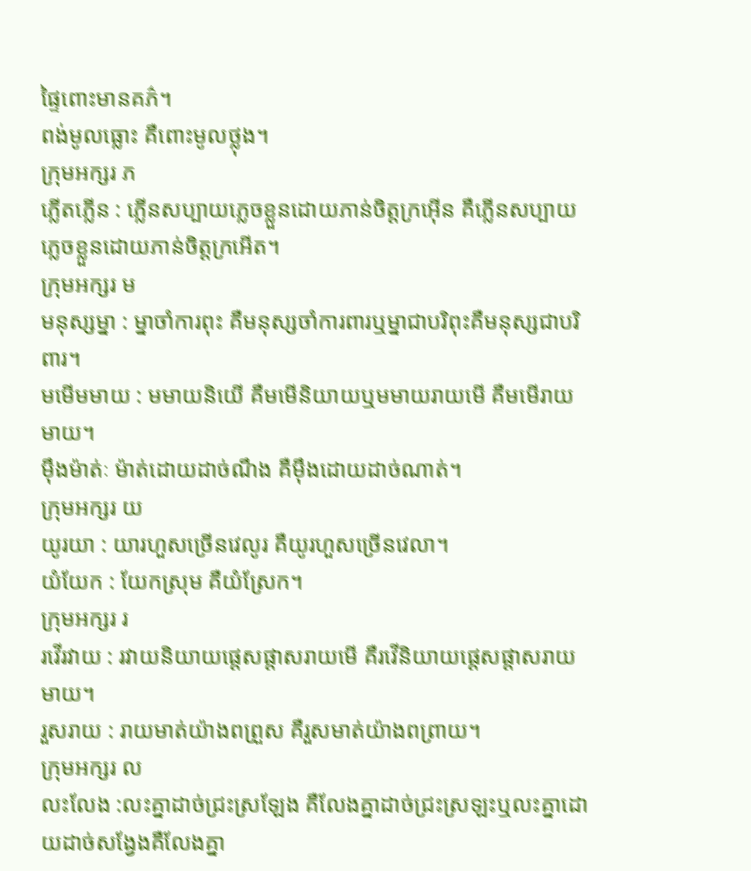ផ្ទៃពោះមានគភ៌។
ពង់មូលធ្លោះ គឺពោះមូលថ្លុង។
ក្រុមអក្សរ ភ
ភ្លើតភ្លើន : ភ្លើនសប្បាយភ្លេចខ្លួនដោយភាន់ចិត្តក្រអ៊ើន គឺភ្លើនសប្បាយភ្លេចខ្លួនដោយភាន់ចិត្តក្រអើត។
ក្រុមអក្សរ ម
មនុស្សម្នា : ម្នាចាំការពុះ គឺមនុស្សចាំការពារឬម្នាជាបរិពុះគឺមនុស្សជាបរិពារ។
មមើមមាយ : មមាយនិយើ គឺមមើនិយាយឬមមាយរាយមើ គឺមមើរាយមាយ។
ម៉ឹងម៉ាត់ៈ ម៉ាត់ដោយដាច់ណឹង គឺម៉ឹងដោយដាច់ណាត់។
ក្រុមអក្សរ យ
យូរយា : យារហួសច្រើនវេលូរ គឺយូរហួសច្រើនវេលា។
យំយែក : យែកស្រុម គឺយំស្រែក។
ក្រុមអក្សរ រ
រវើរវាយ : រវាយនិយាយផ្តេសផ្តាសរាយមើ គឺរវើនិយាយផ្តេសផ្តាសរាយមាយ។
រួសរាយ : រាយមាត់យ៉ាងពព្រួស គឺរួសមាត់យ៉ាងពព្រាយ។
ក្រុមអក្សរ ល
លះលែង :លះគ្នាដាច់ជ្រះស្រឡែង គឺលែងគ្នាដាច់ជ្រះស្រឡះឬលះគ្នាដោយដាច់សង្វែងគឺលែងគ្នា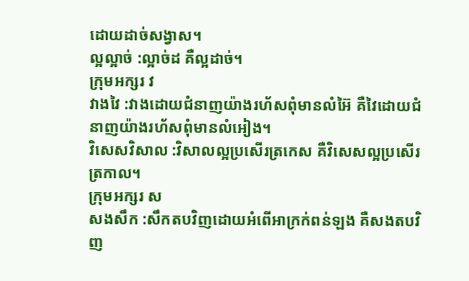ដោយដាច់សង្វាស។
ល្អល្អាច់ :ល្អាច់ដ គឺល្អដាច់។
ក្រុមអក្សរ វ
វាងវៃ :វាងដោយជំនាញយ៉ាងរហ័សពុំមានលំអ៊ៃ គឺវៃដោយជំនាញយ៉ាងរហ័សពុំមានលំអៀង។
វិសេសវិសាល :វិសាលល្អប្រសើរត្រកេស គឺវិសេសល្អប្រសើរត្រកាល។
ក្រុមអក្សរ ស
សងសឹក :សឹកតបវិញដោយអំពើអាក្រក់ពន់ឡង គឺសងតបវិញ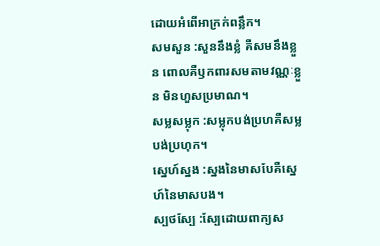ដោយអំពើអាក្រក់ពន្លឹក។
សមសួន :សួននឹងខ្លំ គឺសមនឹងខ្លួន ពោលគឺឫកពារសមតាមវណ្ណៈខ្លួន មិនហួសប្រមាណ។
សម្លសម្លុក :សម្លុកបង់ប្រហគឺសម្លបង់ប្រហុក។
ស្នេហ៍ស្នង :ស្នងនៃមាសបែគឺស្នេហ៍នៃមាសបង។
ស្បថស្បែ :ស្បែដោយពាក្យស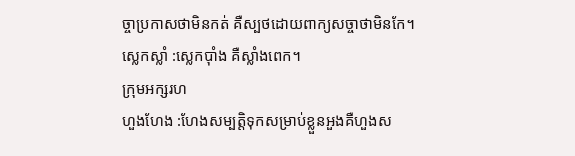ច្ចាប្រកាសថាមិនកត់ គឺស្បថដោយពាក្យសច្ចាថាមិនកែ។
ស្លេកស្លាំ :ស្លេកប៉ាំង គឺស្លាំងពេក។
ក្រុមអក្សរហ
ហួងហែង :ហែងសម្បត្តិទុកសម្រាប់ខ្លួនអួងគឺហួងស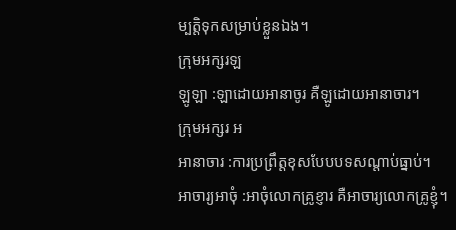ម្បត្តិទុកសម្រាប់ខ្លួនឯង។
ក្រុមអក្សរឡ
ឡូឡា :ឡាដោយអានាចូរ គឺឡូដោយអានាចារ។
ក្រុមអក្សរ អ
អានាចារ :ការប្រព្រឹត្តខុសបែបបទសណ្តាប់ធ្នាប់។
អាចារ្យអាចុំ :អាចុំលោកគ្រូខ្ញារ គឺអាចារ្យលោកគ្រូខ្ញុំ។